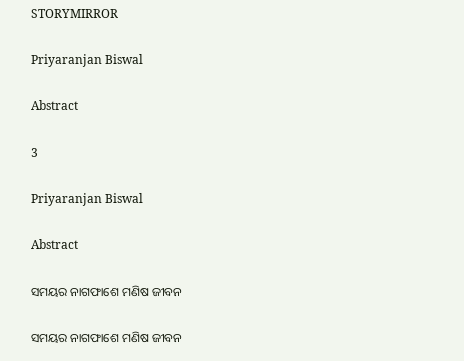STORYMIRROR

Priyaranjan Biswal

Abstract

3

Priyaranjan Biswal

Abstract

ସମୟର ନାଗଫାଶେ ମଣିଷ ଜୀବନ

ସମୟର ନାଗଫାଶେ ମଣିଷ ଜୀବନ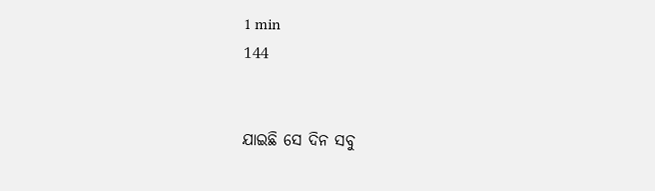1 min
144


ଯାଇଛି ସେ ଦିନ ସବୁ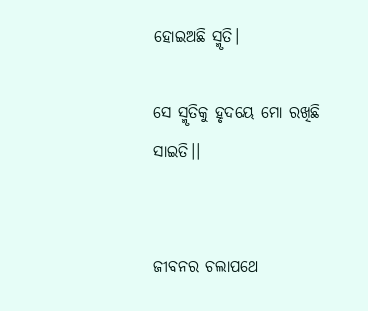ହୋଇଅଛି ସ୍ମୃତି।

ସେ ସ୍ମୃତିକୁ ହୃଦୟେ ମୋ ରଖିଛି ସାଇତି।।


ଜୀବନର ଚଲାପଥେ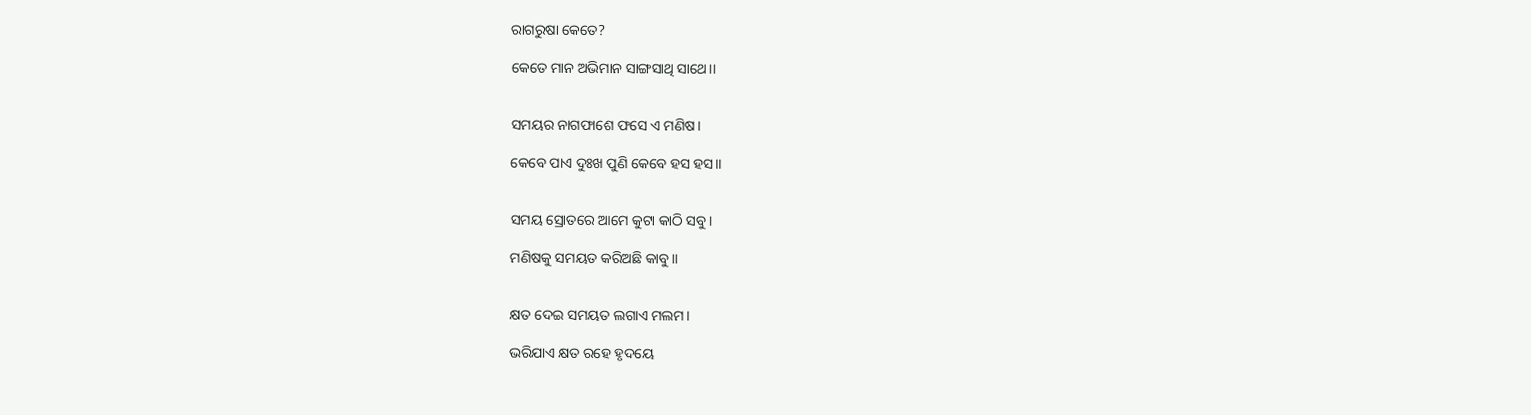ରାଗରୁଷା କେତେ?

କେତେ ମାନ ଅଭିମାନ ସାଙ୍ଗସାଥି ସାଥେ।।


ସମୟର ନାଗଫାଶେ ଫସେ ଏ ମଣିଷ।

କେବେ ପାଏ ଦୁଃଖ ପୁଣି କେବେ ହସ ହସ।।


ସମୟ ସ୍ରୋତରେ ଆମେ କୁଟା କାଠି ସବୁ।

ମଣିଷକୁ ସମୟତ କରିଅଛି କାବୁ।।


କ୍ଷତ ଦେଇ ସମୟତ ଲଗାଏ ମଲମ।

ଭରିଯାଏ କ୍ଷତ ରହେ ହୃଦୟେ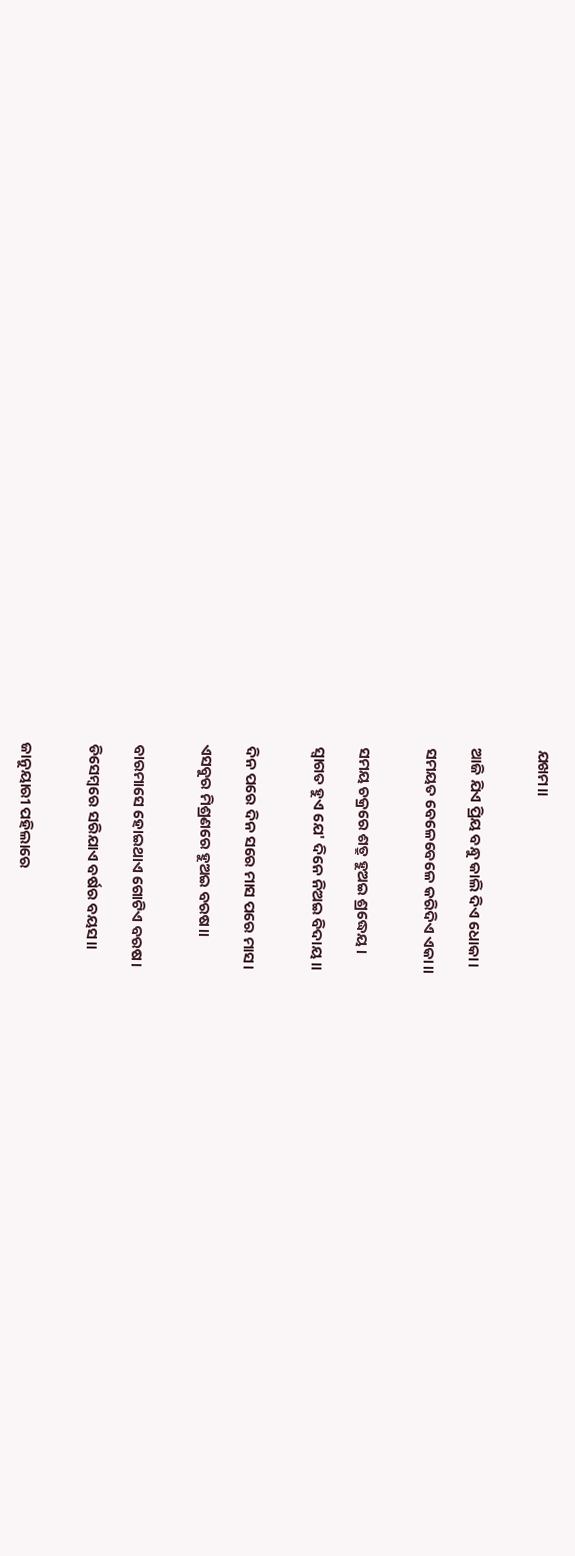ଯଖମ।।


ଆଜି ଯିଏ ପ୍ରିୟ ବନ୍ଧୁ କାଲି ଦିଏ ଧୋକା।

ସମୟତ ବେଳେବେଳେ କରିଦିଏ ଏକା।।


ସମୟ ଚକ୍ରରେ ଶତ୍ରୁ ହୁଅଇ ଶ୍ରଦ୍ଧେୟ।

ସ୍ୱାଗତ ହୁଏ ଯେ' ଦିନେ ନିଅଇ ବିଦାୟ।।


ଦିନ ପରେ ଦିନ ସରେ ମାସ ପରେ ମାସ।

ଏସବୁର ମିଶ୍ରଣରେ ହୁଅଇ ବରଷ।।


ବାରମାସେ ହୋଇଥାଏ ଗୋଟିଏ ବରଷ।

ଡିସେମ୍ବରେ ସରିଯାଏ ବର୍ଷର ବୟସ।।


ଜାନୁୟାରୀ ପହିଲାରେ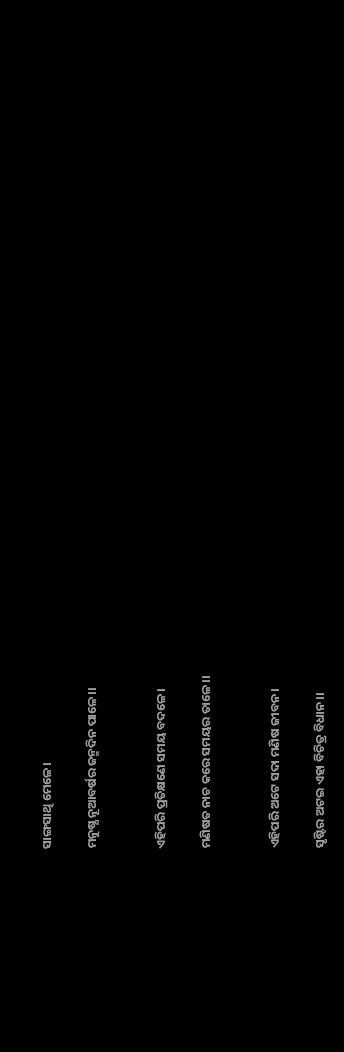ସାଙ୍ଗସାଥି ମେଳେ।

ମନୁଷ୍ଯ ନୂଆବର୍ଷର ଜନ୍ମଦିନ ପାଳେ।।


ଏହିପରି ପ୍ରତିକ୍ଷଣେ ସମୟ ବଦଳେ।

ମଣିଷତ ନାଚ କରେ ସମୟର ତାଳେ।।


ଏହିପରି ଅଟେ ସଦା ମଣିଷ ଜୀବନ।

ସୃଷ୍ଟିର ଅଟଇ ଏହା ବିଚିତ୍ର ବିଧାନ।।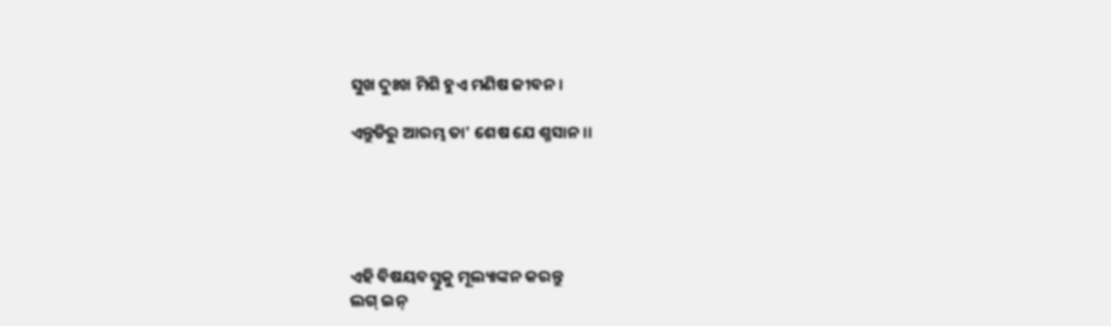ସୁଖ ଦୁଃଖ ମିଶି ହୁଏ ମଣିଷ ଜୀବନ।

ଏନ୍ତୁଡିରୁ ଆରମ୍ଭ ତା' ଶେଷ ଯେ ଶ୍ମସାନ।।





ଏହି ବିଷୟବସ୍ତୁକୁ ମୂଲ୍ୟାଙ୍କନ କରନ୍ତୁ
ଲଗ୍ ଇନ୍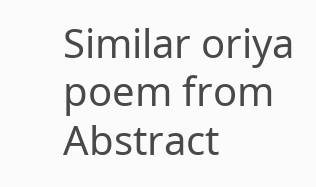Similar oriya poem from Abstract